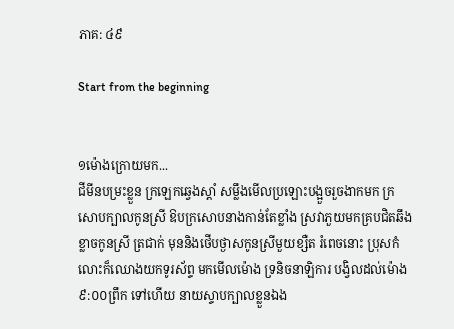ភាគ: ៤៩

Start from the beginning


១ម៉ោងក្រោយមក...
ជីមីនបម្រះខ្លួន ក្រឡេកឆ្វេងស្តាំ សម្លឹងមើលប្រឡោះបង្អួចរួចងាកមក ក្រសោបក្បាលកូនស្រី ឱបក្រសោបនាងកាន់តែខ្លាំង ស្រវាភួយមកគ្របជិតឆឹង ខ្លាចកូនស្រី ត្រជាក់ មុននិងថើបថ្ងាសកូនស្រីមួយខ្សឺត រំពេចនោះ ប្រុសកំលោះក៏ឈោងយកទូរស័ព្ទ មកមើលម៉ោង ទ្រនិចនាឡិការ បង្វិលដល់ម៉ោង ៩:០០ព្រឹក ទៅហើយ នាយស្ទាបក្បាលខ្លួនឯង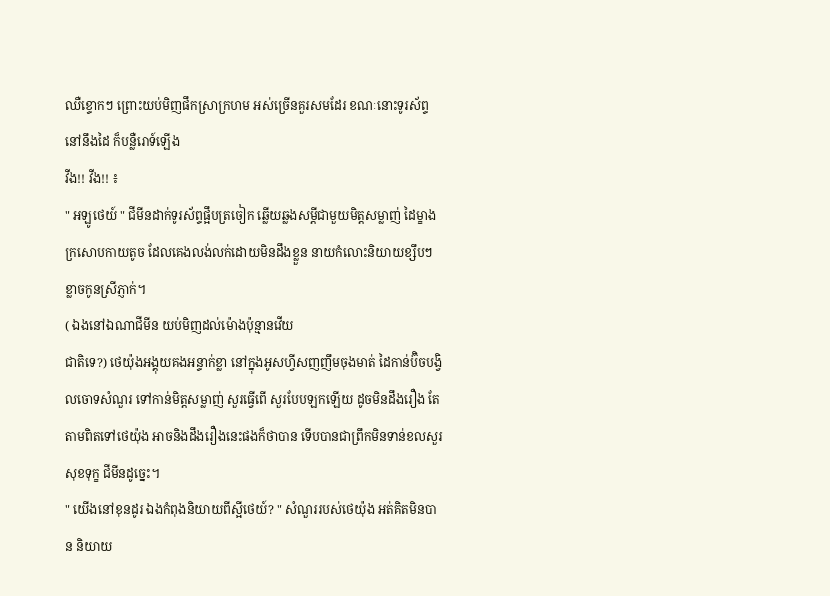ឈឺខ្ទោកៗ ព្រោះយប់មិញផឹកស្រាក្រហម អស់ច្រើនគួរសមដែរ ខណៈនោះទូរស័ព្ទនៅនឹងដៃ ក៏បន្លឺរោទ៍ឡើង
វីង!! វីង!! ៖
" អឡូថេយ៍ " ជីមីនដាក់ទូរស័ព្ទផ្អឹបត្រចៀក ឆ្លើយឆ្លងសម្តីជាមួយមិត្តសម្លាញ់ ដៃម្ខាងក្រសោបកាយតូច ដែលគេងលង់លក់ដោយមិនដឹងខ្លួន នាយកំលោះនិយាយខ្សឹបៗ ខ្លាចកូនស្រីភ្ញាក់។
( ឯងនៅឯណាជីមីន យប់មិញដល់ម៉ោងប៉ុន្មានវើយ
ជាតិទេ?) ថេយ៉ុងអង្គុយគងអន្ទាក់ខ្លា នៅក្នុងអូសហ្វីសញញឹមចុងមាត់ ដៃកាន់ប៊ិចបង្វិលចោទសំណួរ ទៅកាន់មិត្តសម្លាញ់ សួរធ្វើពើ សួរបែបឡកឡើយ ដូចមិនដឹងរឿង តែតាមពិតទៅថេយ៉ុង អាចនិងដឹងរឿងនេះផងក៏ថាបាន ទើបបានជាព្រឹកមិនទាន់ខលសួរសុខទុក្ខ ជីមីនដូច្នេះ។
" យើងនៅខុនដូរ ឯងកំពុងនិយាយពីស្អីថេយ៍? " សំណួររបស់ថេយ៉ុង អត់គិតមិនបាន និយាយ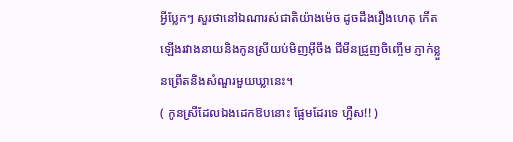អ្វីប្លែកៗ សួរថានៅឯណារស់ជាតិយ៉ាងម៉េច ដូចដឹងរឿងហេតុ កើតឡើងរវាងនាយនិងកូនស្រីយប់មិញអ៊ីចឹង ជីមីនជ្រួញចិញ្ចើម ភ្ញាក់ខ្លួនព្រើតនិងសំណួរមួយឃ្លានេះ។
( កូនស្រីដែលឯងដេកឱបនោះ ផ្អែមដែរទេ ហ្អឺស!! )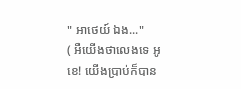" អាថេយ៍ ឯង..."
( អឺយើងថាលេងទេ អូខេ! យើងប្រាប់ក៏បាន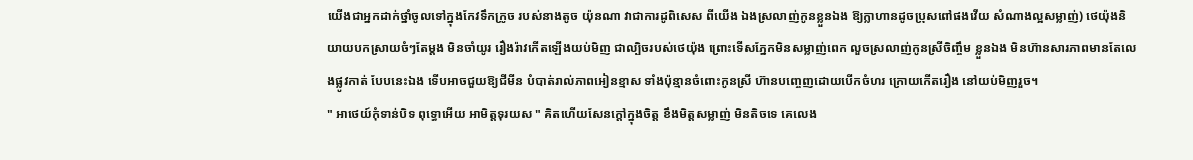យើងជាអ្នកដាក់ថ្នាំចូលទៅក្នុងកែវទឹកក្រូច របស់នាងតូច យ៉ុនណា វាជាការដូពិសេស ពីយើង ឯងស្រលាញ់កូនខ្លួនឯង ឱ្យក្លាហានដូចប្រុសពៅផងវើយ សំណាងល្អសម្លាញ់) ថេយ៉ុងនិយាយបកស្រាយចំៗតែម្តង មិនចាំយូរ រឿងរ៉ាវកើតឡើងយប់មិញ ជាល្បិចរបស់ថេយ៉ុង ព្រោះទើសភ្នែកមិនសម្លាញ់ពេក លួចស្រលាញ់កូនស្រីចិញ្ចឹម ខ្លួនឯង មិនហ៊ានសារភាពមានតែលេងផ្លូវកាត់ បែបនេះឯង ទើបអាចជួយឱ្យជីមីន បំបាត់រាល់ភាពអៀនខ្មាស ទាំងប៉ុន្មានចំពោះកូនស្រី ហ៊ានបញ្ចេញដោយបើកចំហរ ក្រោយកើតរឿង នៅយប់មិញរួច។
" អាថេយ៍កុំទាន់បិទ ពុទ្ធោអើយ អាមិត្តទុរយស " គិតហើយសែនក្តៅក្នុងចិត្ត ខឹងមិត្តសម្លាញ់ មិនតិចទេ គេលេង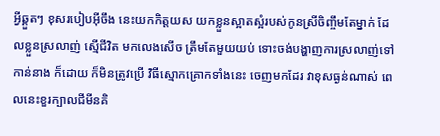អ្វីឆ្គួតៗ ខុសរបៀបអ៊ីចឹង នេះយកកិត្តយស យកខ្លួនស្អាតស្អំរបស់កូនស្រីចិញ្ចឹមតែម្នាក់ ដែលខ្លួនស្រលាញ់ ស្មើជីវិត មកលេងសើច ត្រឹមតែមួយយប់ ទោះចង់បង្ហាញការស្រលាញ់ទៅកាន់នាង ក៏ដោយ ក៏មិនត្រូវប្រើ វិធីស្មោកគ្រោកទាំងនេះ ចេញមកដែរ វាខុសធ្ងន់ណាស់ ពេលនេះខួរក្បាលជីមីនគិ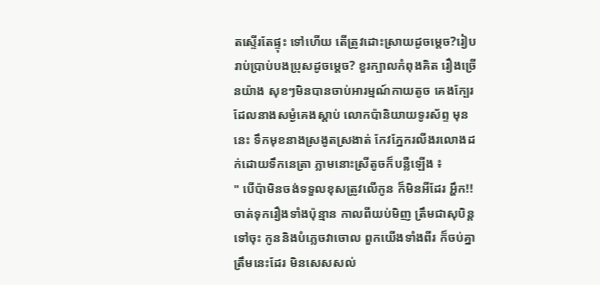តស្ទើរតែផ្ទុះ ទៅហើយ តើត្រូវដោះស្រាយដូចម្តេច?រៀបរាប់ប្រាប់បងប្រុសដូចម្តេច? ខួរក្បាលកំពុងគិត រឿងច្រើនយ៉ាង សុខៗមិនបានចាប់អារម្មណ៍កាយតូច គេងក្បែរ ដែលនាងសម្ងំគេងស្តាប់ លោកប៉ានិយាយទូរស័ព្ទ មុននេះ ទឹកមុខនាងស្រងូតស្រងាត់ កែវភ្នែករលីងរលោងដក់ដោយទឹកនេត្រា ភ្លាមនោះស្រីតូចក៏បន្លឺឡើង ៖
" បើប៉ាមិនចង់ទទួលខុសត្រូវលើកូន ក៏មិនអីដែរ អ្ហឹក!! ចាត់ទុករឿងទាំងប៉ុន្មាន កាលពីយប់មិញ ត្រឹមជាសុបិន្ត ទៅចុះ កូននិងបំភ្លេចវាចោល ពួកយើងទាំងពីរ ក៏ចប់គ្នាត្រឹមនេះដែរ មិនសេសសល់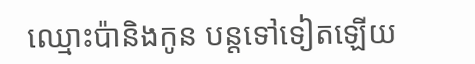ឈ្មោះប៉ានិងកូន បន្តទៅទៀតឡើយ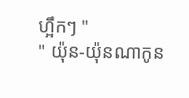ហ្អឹកៗ "
" យ៉ុន-យ៉ុនណាកូន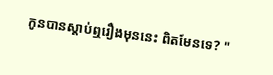កូនបានស្តាប់ឮរឿងមុននេះ ពិតមែនទេ? "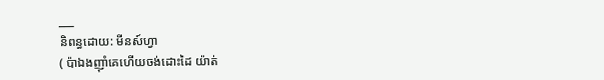___
និពន្ធដោយ: មីនស៍ហ្វា
( ប៉ាឯងញ៉ាំគេហើយចង់ដោះដៃ យ៉ាត់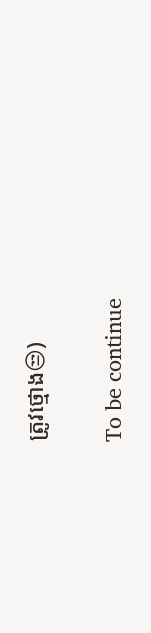ត្រូវថ្មោង😒)

To be continue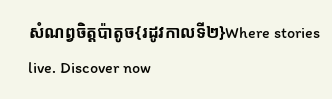សំណព្វចិត្តប៉ាតូច{រដូវកាលទី២}Where stories live. Discover now